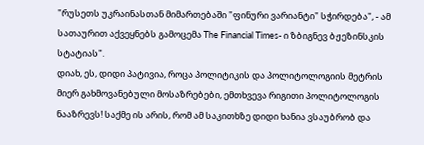"რუსეთს უკრაინასთან მიმართებაში "ფინური ვარიანტი" სჭირდება", - ამ სათაურით აქვეყნებს გამოცემა The Financial Times- ი ზბიგნევ ბჟეზინსკის სტატიას".
დიახ, ეს, დიდი პატივია, როცა პოლიტიკის და პოლიტოლოგიის მეტრის მიერ გახმოვანებული მოსაზრებები, ემთხვევა რიგითი პოლიტოლოგის ნააზრევს! საქმე ის არის, რომ ამ საკითხზე დიდი ხანია ვსაუბრობ და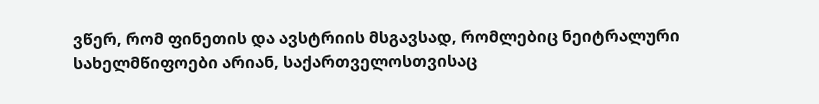ვწერ, რომ ფინეთის და ავსტრიის მსგავსად, რომლებიც ნეიტრალური სახელმწიფოები არიან, საქართველოსთვისაც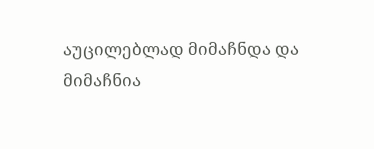აუცილებლად მიმაჩნდა და მიმაჩნია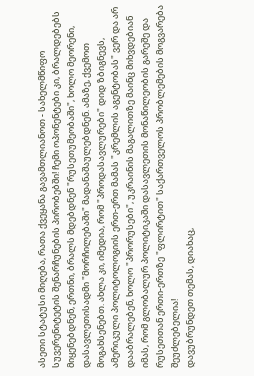ასეთი სტატუსი მიღება, რათა ქვეყანა გავამთლიანოთ - სახელმწიფო სუვერენიტეტის შენარჩუნების პირობებში! ჩემი ოპონენტები კი, ბრალდებებს მიყენებდნენ, ერთნი, ბრალს მდებდნენ "რუსეთუმეობაში", ხოლო მეორენი, დასავლეთისადმი "მორჩილებაში" მადანაშაულებდნენ. ამაზე, ქვემოთ მოგახსენებთ. ახლა კი, იმედია, რომ "პროდასავლურები" დიდ ზბიგნევს, ამერიკული პოლიტოლოგიის ერთ-ერთ მამას "კრემლის აგენტობას" ვერ და არ დააბრალებენ, ხოლო "პრორუსები", უკრაინის მაგალითზე მაინც მიხვდებიან იმას, რომ გლობალურ პოლიტიკაში დასავლეთის მონაწილეობის გარეშე და რუსეთთან ერთი-ერთზე "ფლირტით" საქართველოს პრობლემების მოგვარება შეუძლებელია!
დავუბრუნდეთ თემას, დიახაც,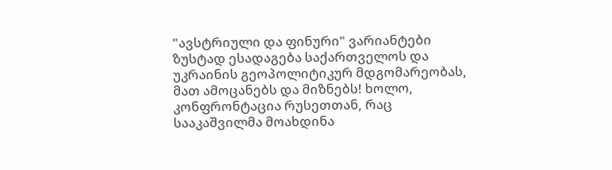"ავსტრიული და ფინური" ვარიანტები ზუსტად ესადაგება საქართველოს და უკრაინის გეოპოლიტიკურ მდგომარეობას, მათ ამოცანებს და მიზნებს! ხოლო, კონფრონტაცია რუსეთთან, რაც სააკაშვილმა მოახდინა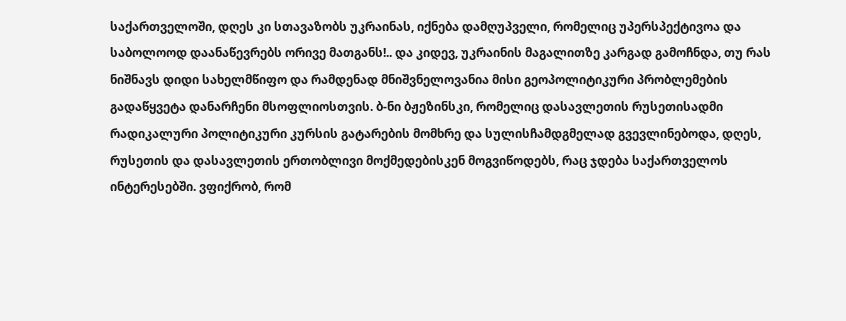საქართველოში, დღეს კი სთავაზობს უკრაინას, იქნება დამღუპველი, რომელიც უპერსპექტივოა და საბოლოოდ დაანაწევრებს ორივე მათგანს!.. და კიდევ, უკრაინის მაგალითზე კარგად გამოჩნდა, თუ რას ნიშნავს დიდი სახელმწიფო და რამდენად მნიშვნელოვანია მისი გეოპოლიტიკური პრობლემების გადაწყვეტა დანარჩენი მსოფლიოსთვის. ბ-ნი ბჟეზინსკი, რომელიც დასავლეთის რუსეთისადმი რადიკალური პოლიტიკური კურსის გატარების მომხრე და სულისჩამდგმელად გვევლინებოდა, დღეს, რუსეთის და დასავლეთის ერთობლივი მოქმედებისკენ მოგვიწოდებს, რაც ჯდება საქართველოს ინტერესებში. ვფიქრობ, რომ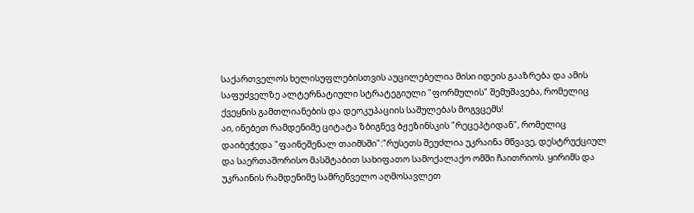საქართველოს ხელისუფლებისთვის აუცილებელია მისი იდეის გააზრება და ამის საფუძველზე ალტერნატიული სტრატეგიული "ფორმულის" შემუშავება, რომელიც ქვეყნის გამთლიანების და დეოკუპაციის საშულებას მოგვცემს!
აი, ინებეთ რამდენიმე ციტატა ზბიგნევ ბჟეზინსკის "რეცეპტიდან", რომელიც დაიბეჭედა "ფაინეშენალ თაიმსში":"რუსეთს შეუძლია უკრაინა მწვავე, დესტრუქციულ და საერთაშორისო მასშტაბით სახიფათო სამოქალაქო ომში ჩაითრიოს. ყირიმს და უკრაინის რამდენიმე სამრეწველო აღმოსავლეთ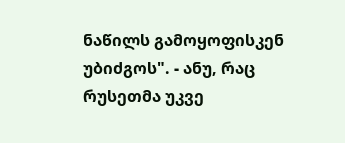ნაწილს გამოყოფისკენ უბიძგოს". - ანუ, რაც რუსეთმა უკვე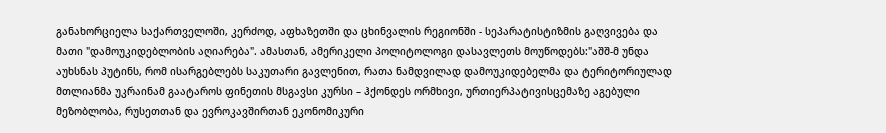განახორციელა საქართველოში, კერძოდ, აფხაზეთში და ცხინვალის რეგიონში - სეპარატისტიზმის გაღვივება და მათი "დამოუკიდებლობის აღიარება". ამასთან, ამერიკელი პოლიტოლოგი დასავლეთს მოუწოდებს:"აშშ-მ უნდა აუხსნას პუტინს, რომ ისარგებლებს საკუთარი გავლენით, რათა ნამდვილად დამოუკიდებელმა და ტერიტორიულად მთლიანმა უკრაინამ გაატაროს ფინეთის მსგავსი კურსი – ჰქონდეს ორმხივი, ურთიერპატივისცემაზე აგებული მეზობლობა, რუსეთთან და ევროკავშირთან ეკონომიკური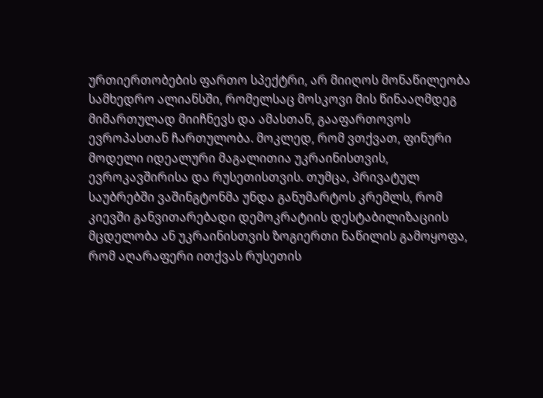ურთიერთობების ფართო სპექტრი, არ მიიღოს მონაწილეობა სამხედრო ალიანსში, რომელსაც მოსკოვი მის წინააღმდეგ მიმართულად მიიჩნევს და ამასთან, გააფართოვოს ევროპასთან ჩართულობა. მოკლედ, რომ ვთქვათ, ფინური მოდელი იდეალური მაგალითია უკრაინისთვის, ევროკავშირისა და რუსეთისთვის. თუმცა, პრივატულ საუბრებში ვაშინგტონმა უნდა განუმარტოს კრემლს, რომ კიევში განვითარებადი დემოკრატიის დესტაბილიზაციის მცდელობა ან უკრაინისთვის ზოგიერთი ნაწილის გამოყოფა, რომ აღარაფერი ითქვას რუსეთის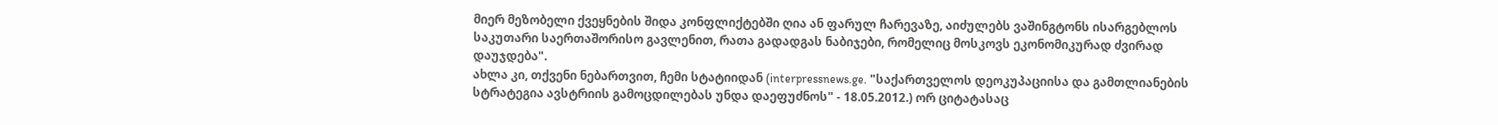მიერ მეზობელი ქვეყნების შიდა კონფლიქტებში ღია ან ფარულ ჩარევაზე, აიძულებს ვაშინგტონს ისარგებლოს საკუთარი საერთაშორისო გავლენით, რათა გადადგას ნაბიჯები, რომელიც მოსკოვს ეკონომიკურად ძვირად დაუჯდება".
ახლა კი, თქვენი ნებართვით, ჩემი სტატიიდან (interpressnews.ge. "საქართველოს დეოკუპაციისა და გამთლიანების სტრატეგია ავსტრიის გამოცდილებას უნდა დაეფუძნოს" - 18.05.2012.) ორ ციტატასაც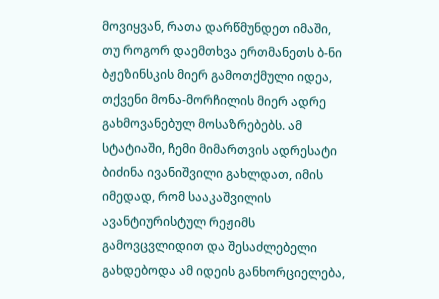მოვიყვან, რათა დარწმუნდეთ იმაში, თუ როგორ დაემთხვა ერთმანეთს ბ-ნი ბჟეზინსკის მიერ გამოთქმული იდეა, თქვენი მონა-მორჩილის მიერ ადრე გახმოვანებულ მოსაზრებებს. ამ სტატიაში, ჩემი მიმართვის ადრესატი ბიძინა ივანიშვილი გახლდათ, იმის იმედად, რომ სააკაშვილის ავანტიურისტულ რეჟიმს გამოვცვლიდით და შესაძლებელი გახდებოდა ამ იდეის განხორციელება,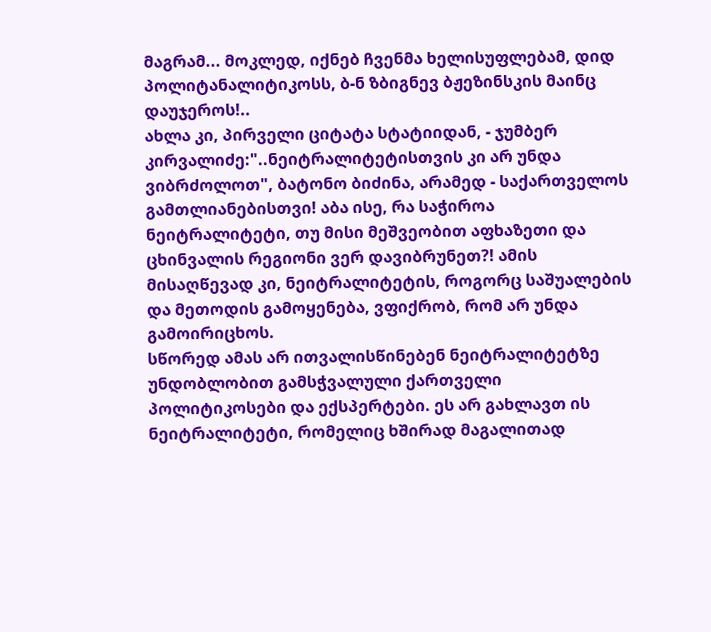მაგრამ... მოკლედ, იქნებ ჩვენმა ხელისუფლებამ, დიდ პოლიტანალიტიკოსს, ბ-ნ ზბიგნევ ბჟეზინსკის მაინც დაუჯეროს!..
ახლა კი, პირველი ციტატა სტატიიდან, - ჯუმბერ კირვალიძე:"..ნეიტრალიტეტისთვის კი არ უნდა ვიბრძოლოთ", ბატონო ბიძინა, არამედ - საქართველოს გამთლიანებისთვი! აბა ისე, რა საჭიროა ნეიტრალიტეტი, თუ მისი მეშვეობით აფხაზეთი და ცხინვალის რეგიონი ვერ დავიბრუნეთ?! ამის მისაღწევად კი, ნეიტრალიტეტის, როგორც საშუალების და მეთოდის გამოყენება, ვფიქრობ, რომ არ უნდა გამოირიცხოს.
სწორედ ამას არ ითვალისწინებენ ნეიტრალიტეტზე უნდობლობით გამსჭვალული ქართველი პოლიტიკოსები და ექსპერტები. ეს არ გახლავთ ის ნეიტრალიტეტი, რომელიც ხშირად მაგალითად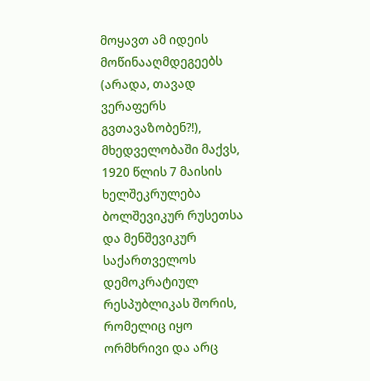მოყავთ ამ იდეის მოწინააღმდეგეებს (არადა, თავად ვერაფერს გვთავაზობენ?!), მხედველობაში მაქვს, 1920 წლის 7 მაისის ხელშეკრულება ბოლშევიკურ რუსეთსა და მენშევიკურ საქართველოს დემოკრატიულ რესპუბლიკას შორის, რომელიც იყო ორმხრივი და არც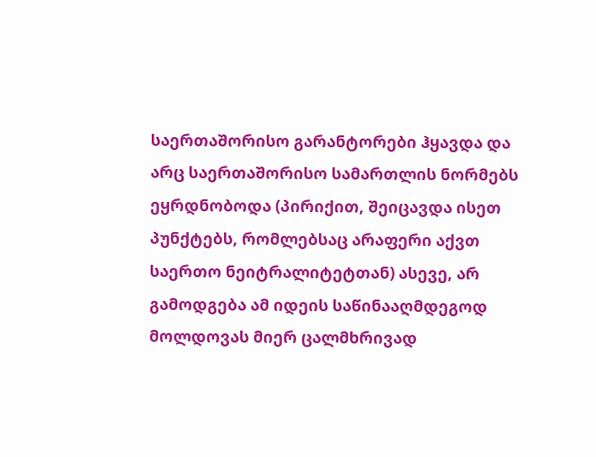საერთაშორისო გარანტორები ჰყავდა და არც საერთაშორისო სამართლის ნორმებს ეყრდნობოდა (პირიქით, შეიცავდა ისეთ პუნქტებს, რომლებსაც არაფერი აქვთ საერთო ნეიტრალიტეტთან) ასევე, არ გამოდგება ამ იდეის საწინააღმდეგოდ მოლდოვას მიერ ცალმხრივად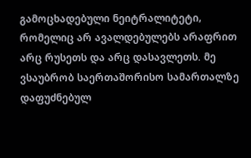გამოცხადებული ნეიტრალიტეტი, რომელიც არ ავალდებულებს არაფრით არც რუსეთს და არც დასავლეთს. მე ვსაუბრობ საერთაშორისო სამართალზე დაფუძნებულ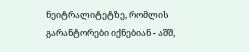ნეიტრალიტეტზე, რომლის გარანტორები იქნებიან - აშშ,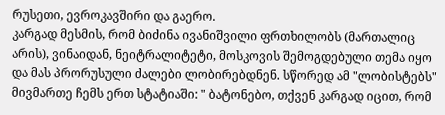რუსეთი, ევროკავშირი და გაერო.
კარგად მესმის, რომ ბიძინა ივანიშვილი ფრთხილობს (მართალიც არის), ვინაიდან, ნეიტრალიტეტი, მოსკოვის შემოგდებული თემა იყო და მას პრორუსული ძალები ლობირებდნენ. სწორედ ამ "ლობისტებს" მივმართე ჩემს ერთ სტატიაში: " ბატონებო, თქვენ კარგად იცით, რომ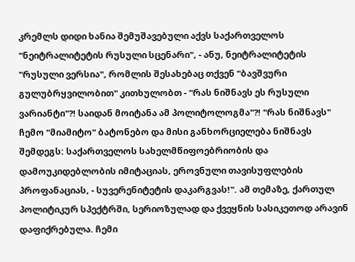კრემლს დიდი ხანია შემუშავებული აქვს საქართველოს "ნეიტრალიტეტის რუსული სცენარი", - ანუ, ნეიტრალიტეტის "რუსული ვერსია", რომლის შესახებაც თქვენ "ბავშვური გულუბრყვილობით" კითხულობთ - "რას ნიშნავს ეს რუსული ვარიანტი"?! საიდან მოიტანა ამ პოლიტოლოგმა"?! "რას ნიშნავს" ჩემო "მიამიტო" ბატონებო და მისი განხორციელება ნიშნავს შემდეგს: საქართველოს სახელმწიფოებრიობის და დამოუკიდებლობის იმიტაციას, ეროვნული თავისუფლების პროფანაციას, - სუვერენიტეტის დაკარგვას!". ამ თემაზე, ქართულ პოლიტიკურ სპექტრში, სერიოზულად და ქვეყნის სასიკეთოდ არავინ დაფიქრებულა. ჩემი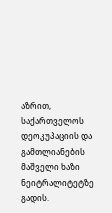აზრით, საქართველოს დეოკუპაციის და გამთლიანების მაშველი ხაზი ნეიტრალიტეტზე გადის.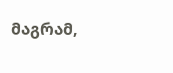მაგრამ,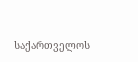საქართველოს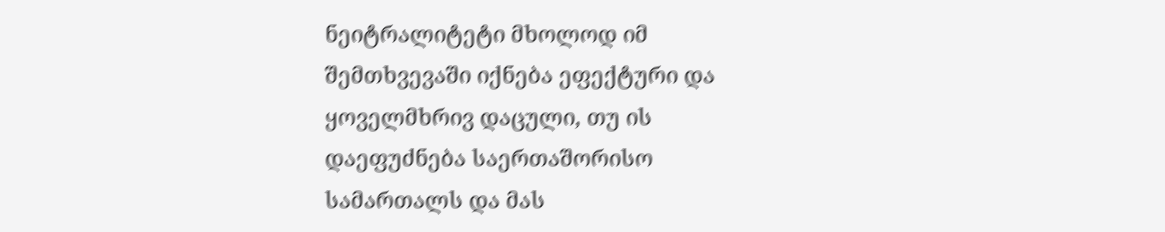ნეიტრალიტეტი მხოლოდ იმ შემთხვევაში იქნება ეფექტური და ყოველმხრივ დაცული, თუ ის დაეფუძნება საერთაშორისო სამართალს და მას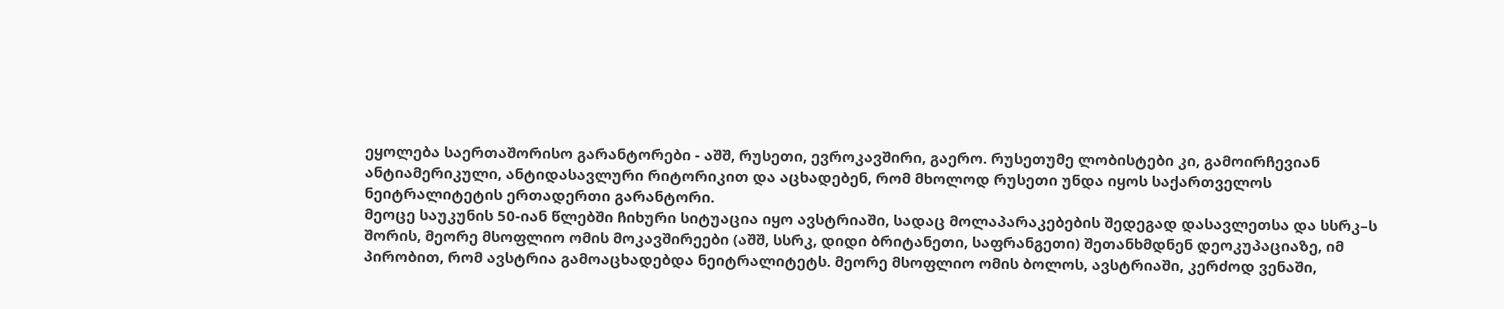ეყოლება საერთაშორისო გარანტორები - აშშ, რუსეთი, ევროკავშირი, გაერო. რუსეთუმე ლობისტები კი, გამოირჩევიან ანტიამერიკული, ანტიდასავლური რიტორიკით და აცხადებენ, რომ მხოლოდ რუსეთი უნდა იყოს საქართველოს ნეიტრალიტეტის ერთადერთი გარანტორი.
მეოცე საუკუნის 50-იან წლებში ჩიხური სიტუაცია იყო ავსტრიაში, სადაც მოლაპარაკებების შედეგად დასავლეთსა და სსრკ–ს შორის, მეორე მსოფლიო ომის მოკავშირეები (აშშ, სსრკ, დიდი ბრიტანეთი, საფრანგეთი) შეთანხმდნენ დეოკუპაციაზე, იმ პირობით, რომ ავსტრია გამოაცხადებდა ნეიტრალიტეტს. მეორე მსოფლიო ომის ბოლოს, ავსტრიაში, კერძოდ ვენაში,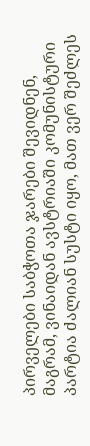პირველები საბჭოთა ჯარები შევიდნენ, მაგრამ, ვინაიდან ავსტრიაში კომუნისტური პარტია ძალიან სუსტი იყო, მათ ვერ შეძლეს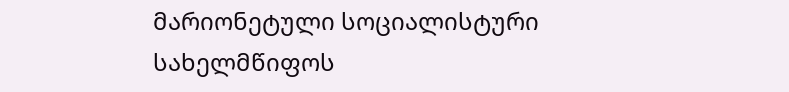მარიონეტული სოციალისტური სახელმწიფოს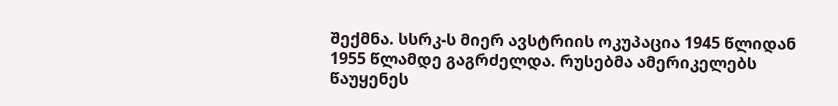შექმნა. სსრკ-ს მიერ ავსტრიის ოკუპაცია 1945 წლიდან 1955 წლამდე გაგრძელდა. რუსებმა ამერიკელებს წაუყენეს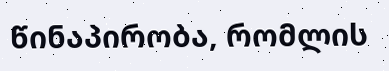წინაპირობა, რომლის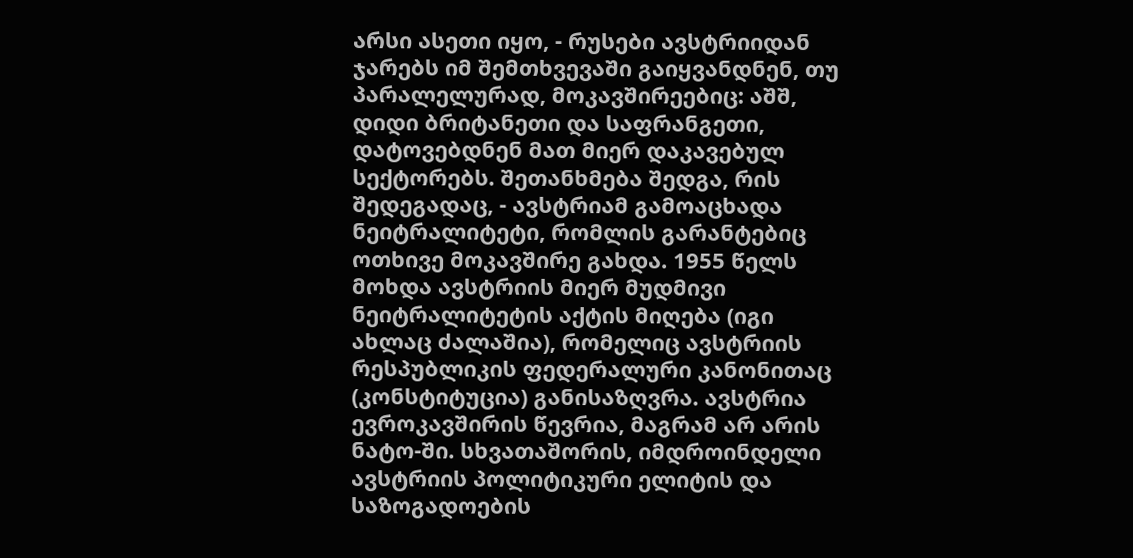არსი ასეთი იყო, - რუსები ავსტრიიდან ჯარებს იმ შემთხვევაში გაიყვანდნენ, თუ პარალელურად, მოკავშირეებიც: აშშ, დიდი ბრიტანეთი და საფრანგეთი, დატოვებდნენ მათ მიერ დაკავებულ სექტორებს. შეთანხმება შედგა, რის შედეგადაც, - ავსტრიამ გამოაცხადა ნეიტრალიტეტი, რომლის გარანტებიც ოთხივე მოკავშირე გახდა. 1955 წელს მოხდა ავსტრიის მიერ მუდმივი ნეიტრალიტეტის აქტის მიღება (იგი ახლაც ძალაშია), რომელიც ავსტრიის რესპუბლიკის ფედერალური კანონითაც (კონსტიტუცია) განისაზღვრა. ავსტრია ევროკავშირის წევრია, მაგრამ არ არის ნატო-ში. სხვათაშორის, იმდროინდელი ავსტრიის პოლიტიკური ელიტის და საზოგადოების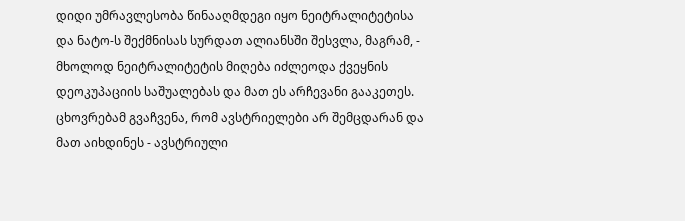დიდი უმრავლესობა წინააღმდეგი იყო ნეიტრალიტეტისა და ნატო-ს შექმნისას სურდათ ალიანსში შესვლა, მაგრამ, - მხოლოდ ნეიტრალიტეტის მიღება იძლეოდა ქვეყნის დეოკუპაციის საშუალებას და მათ ეს არჩევანი გააკეთეს. ცხოვრებამ გვაჩვენა, რომ ავსტრიელები არ შემცდარან და მათ აიხდინეს - ავსტრიული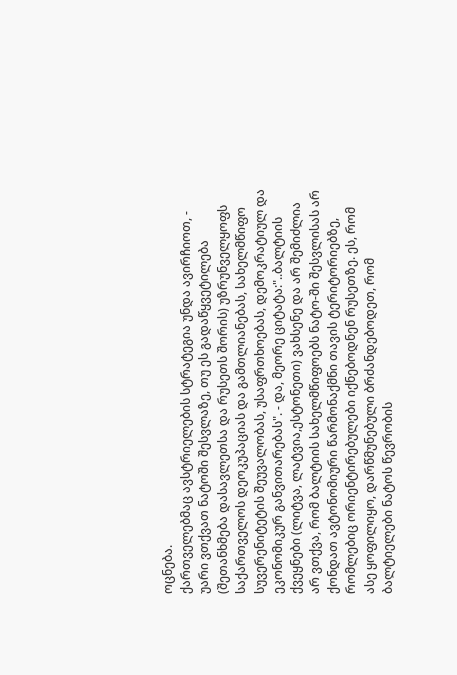ოცნება.
ქართველებმაც ავსტრიელების სტრატეგია უნდა ავირჩიოთ, - უარი ვთქვათ ნატოში შესვლაზე, თუ ეს გადაწყვეტილება (შეთანხმება დასავლეთსა და რუსეთს შორის) უზრუნველყოფს საქართველოს დეოკუპაციას და გამთლიანებას, სახელმწიფო სუვერენიტეტის შეუვალობას, უსაფრთხოებას, დემოკრატიულ და ეკონომიკურ განვითარებას". - და, მეორე ციტატა:"..ბალტიის ქვეყნები (ლიტვა, ლატვია,ესტონეთი) ვახსენე და არ შემიძლია არ ვთქვა, რომ ბალტიის სახელმწიფოებს ნატო-ში შესვლისას არ ქონდათ ავტონომიური წარმონაქმნი თავის ტერიტორიებზე, რომლებიც ორიენტირებულები იქნებოდნენ რუსეთზე. ეს, რომ ასე ყოფილიყო, დარწმუნებული ბრძანდებოდეთ, რომ ბალტიელები ნატოს წევრობის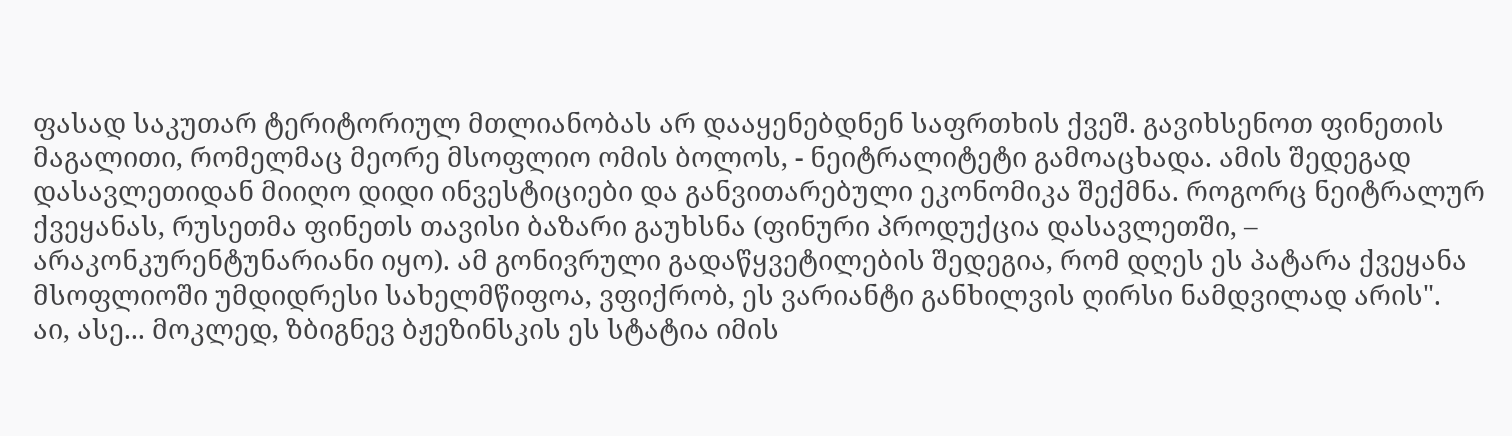ფასად საკუთარ ტერიტორიულ მთლიანობას არ დააყენებდნენ საფრთხის ქვეშ. გავიხსენოთ ფინეთის მაგალითი, რომელმაც მეორე მსოფლიო ომის ბოლოს, - ნეიტრალიტეტი გამოაცხადა. ამის შედეგად დასავლეთიდან მიიღო დიდი ინვესტიციები და განვითარებული ეკონომიკა შექმნა. როგორც ნეიტრალურ ქვეყანას, რუსეთმა ფინეთს თავისი ბაზარი გაუხსნა (ფინური პროდუქცია დასავლეთში, – არაკონკურენტუნარიანი იყო). ამ გონივრული გადაწყვეტილების შედეგია, რომ დღეს ეს პატარა ქვეყანა მსოფლიოში უმდიდრესი სახელმწიფოა, ვფიქრობ, ეს ვარიანტი განხილვის ღირსი ნამდვილად არის".
აი, ასე... მოკლედ, ზბიგნევ ბჟეზინსკის ეს სტატია იმის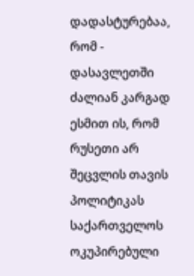დადასტურებაა, რომ - დასავლეთში ძალიან კარგად ესმით ის, რომ რუსეთი არ შეცვლის თავის პოლიტიკას საქართველოს ოკუპირებული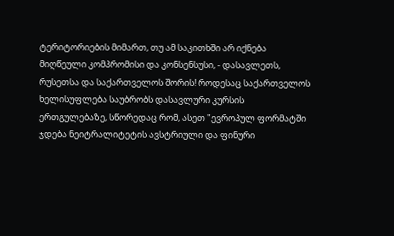ტერიტორიების მიმართ, თუ ამ საკითხში არ იქნება მიღწეული კომპრომისი და კონსენსუსი, - დასავლეთს, რუსეთსა და საქართველოს შორის! როდესაც საქართველოს ხელისუფლება საუბრობს დასავლური კურსის ერთგულებაზე, სწორედაც რომ, ასეთ "ევროპულ ფორმატში ჯდება ნეიტრალიტეტის ავსტრიული და ფინური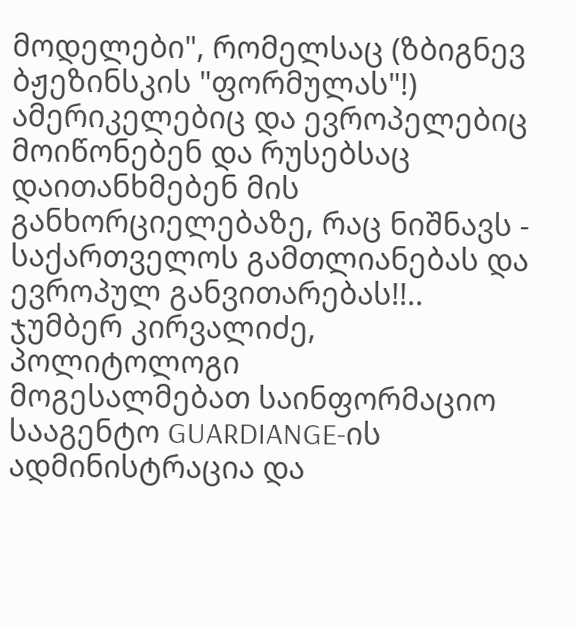მოდელები", რომელსაც (ზბიგნევ ბჟეზინსკის "ფორმულას"!) ამერიკელებიც და ევროპელებიც მოიწონებენ და რუსებსაც დაითანხმებენ მის განხორციელებაზე, რაც ნიშნავს - საქართველოს გამთლიანებას და ევროპულ განვითარებას!!..
ჯუმბერ კირვალიძე,
პოლიტოლოგი
მოგესალმებათ საინფორმაციო სააგენტო GUARDIANGE-ის ადმინისტრაცია და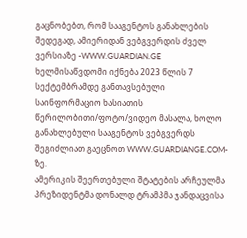გაცნობებთ, რომ სააგენტოს განახლების შედეგად, ამიერიდან ვებგვერდის ძველ ვერსიაზე -WWW.GUARDIAN.GE ხელმისაწვდომი იქნება 2023 წლის 7 სექტემბრამდე განთავსებული საინფორმაციო ხასიათის წერილობითი/ფოტო/ვიდეო მასალა, ხოლო განახლებული სააგენტოს ვებგვერდს შეგიძლიათ გაეცნოთ WWW.GUARDIANGE.COM-ზე.
ამერიკის შეერთებული შტატების არჩეულმა პრეზიდენტმა დონალდ ტრამპმა ჯანდაცვისა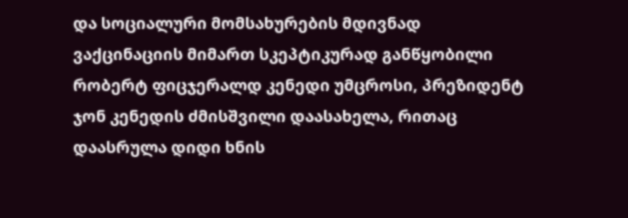და სოციალური მომსახურების მდივნად ვაქცინაციის მიმართ სკეპტიკურად განწყობილი რობერტ ფიცჯერალდ კენედი უმცროსი, პრეზიდენტ ჯონ კენედის ძმისშვილი დაასახელა, რითაც დაასრულა დიდი ხნის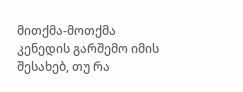მითქმა-მოთქმა კენედის გარშემო იმის შესახებ, თუ რა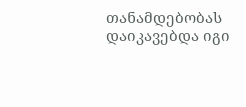თანამდებობას დაიკავებდა იგი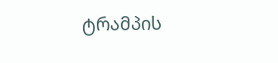ტრამპის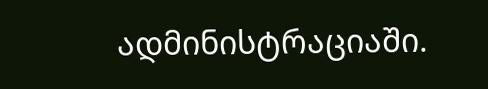ადმინისტრაციაში.